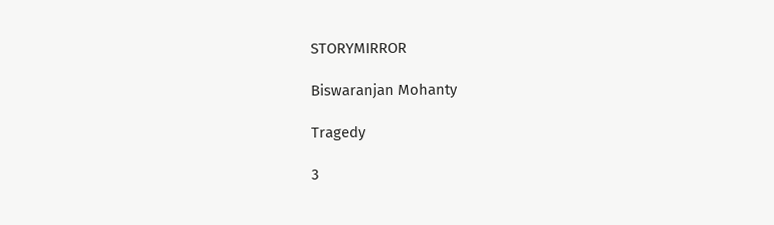STORYMIRROR

Biswaranjan Mohanty

Tragedy

3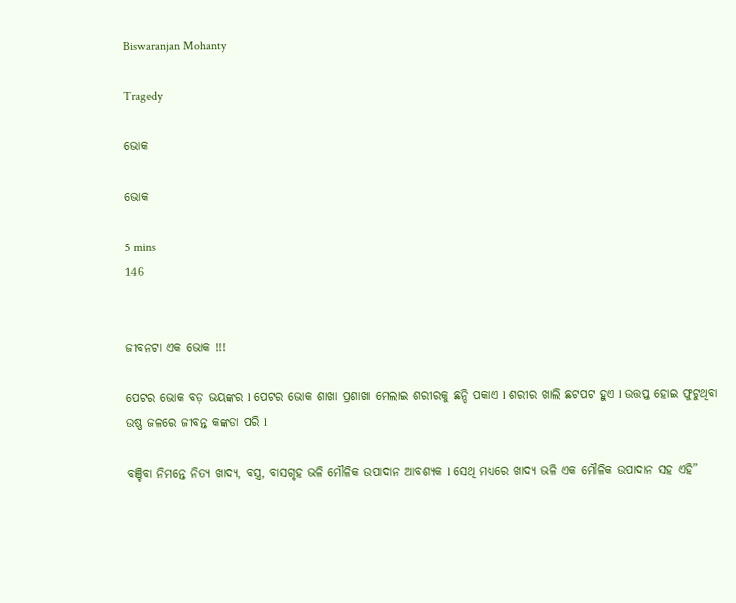Biswaranjan Mohanty

Tragedy

ଭୋକ

ଭୋକ

5 mins
146


ଜୀବନଟା ଏକ ଭୋକ !!!

ପେଟର ଭୋକ ବଡ଼ ଭୟଙ୍କର l ପେଟର ଭୋକ ଶାଖା ପ୍ରଶାଖା ମେଲାଇ ଶରୀରକୁ ଛନ୍ଦି ପକାଏ l ଶରୀର ଖାଲି ଛଟପଟ ହୁଏ l ଉତ୍ତପ୍ତ ହୋଇ ଫୁଟୁଥିବା ଉଷ୍ଣ ଜଳରେ ଜୀବନ୍ତ କଙ୍କଡା ପରି l

ବଞ୍ଚିବା ନିମନ୍ତେ ନିତ୍ୟ ଖାଦ୍ୟ, ବସ୍ତ୍ର, ବାସଗୃହ ଭଳି ମୌଳିକ ଉପାଦାନ ଆବଶ୍ୟକ l ସେଥି ମଧ୍ୟରେ ଖାଦ୍ୟ ଭଳି ଏକ ମୌଳିକ ଉପାଦାନ ସହ ଏହି”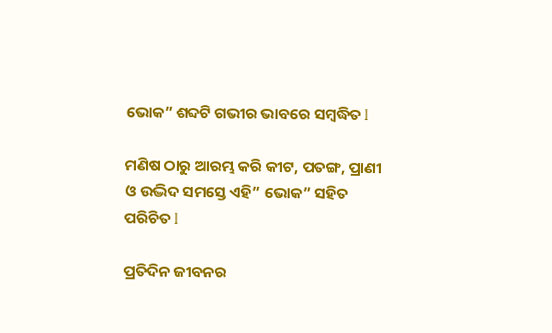ଭୋକ” ଶବ୍ଦଟି ଗଭୀର ଭାବରେ ସମ୍ବଦ୍ଧିତ l

ମଣିଷ ଠାରୁ ଆରମ୍ଭ କରି କୀଟ, ପତଙ୍ଗ, ପ୍ରାଣୀ ଓ ଉଦ୍ଭିଦ ସମସ୍ତେ ଏହି” ଭୋକ” ସହିତ ପରିଚିତ l

ପ୍ରତିଦିନ ଜୀବନର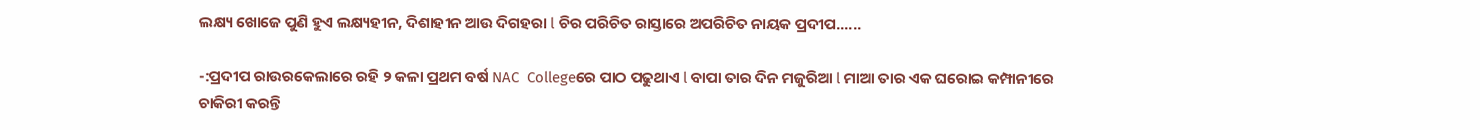ଲକ୍ଷ୍ୟ ଖୋଜେ ପୁଣି ହୁଏ ଲକ୍ଷ୍ୟହୀନ, ଦିଶାହୀନ ଆଉ ଦିଗହରା l ଚିର ପରିଚିତ ରାସ୍ତାରେ ଅପରିଚିତ ନାୟକ ପ୍ରଦୀପ......

-:ପ୍ରଦୀପ ରାଉରକେଲାରେ ରହି ୨ କଳା ପ୍ରଥମ ବର୍ଷ NAC  Collegeରେ ପାଠ ପଢୁଥାଏ l ବାପା ତାର ଦିନ ମଜୁରିଆ l ମାଆ ତାର ଏକ ଘରୋଇ କମ୍ପାନୀରେ ଚାକିରୀ କରନ୍ତି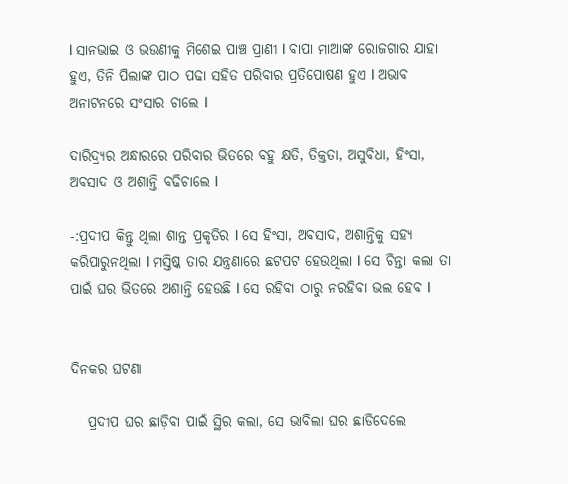l ସାନଭାଇ ଓ ଭଉଣୀକୁ ମିଶେଇ ପାଞ୍ଚ ପ୍ରାଣୀ l ବାପା ମାଆଙ୍କ ରୋଜଗାର ଯାହା ହୁଏ, ତିନି ପିଲାଙ୍କ ପାଠ ପଢା ସହିତ ପରିବାର ପ୍ରତିପୋଷଣ ହୁଏ l ଅଭାବ ଅନାଟନରେ ସଂସାର ଚାଲେ l

ଦାରିଦ୍ର୍ୟର ଅନ୍ଧାରରେ ପରିବାର ଭିତରେ ବହୁ କ୍ଷତି, ତିକ୍ତତା, ଅସୁବିଧା, ହିଂସା, ଅବସାଦ ଓ ଅଶାନ୍ତି ବଢିଚାଲେ l

-:ପ୍ରଦୀପ କିନ୍ତୁ ଥିଲା ଶାନ୍ତ ପ୍ରକୃତିର l ସେ ହିଂସା, ଅବସାଦ, ଅଶାନ୍ତିକୁ ସହ୍ୟ କରିପାରୁନଥିଲା l ମସ୍ତିଷ୍କ ତାର ଯନ୍ତ୍ରଣାରେ ଛଟପଟ ହେଉଥିଲା l ସେ ଚିନ୍ତା କଲା ତା ପାଇଁ ଘର ଭିତରେ ଅଶାନ୍ତି ହେଉଛି l ସେ ରହିବା ଠାରୁ ନରହିବା ଭଲ ହେବ l


ଦିନକର ଘଟଣା

   ପ୍ରଦୀପ ଘର ଛାଡ଼ିବା ପାଇଁ ସ୍ଥିର କଲା, ସେ ଭାବିଲା ଘର ଛାଡିଦେଲେ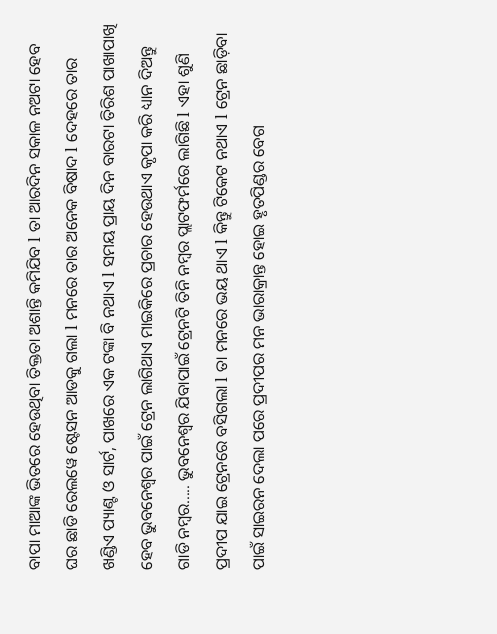ବାପା ମାଆଙ୍କ ଭିତରେ ହେଉଥିବା ତିକ୍ତତା ଅଶାନ୍ତି କମିଯିବ l ତା ଆରଦିନ ସକାଳ ନଅଟା ହେବ ଘର ଛାଡି ରେଲୱେ ଷ୍ଟେସନ ଆଡକୁ ଗଲା l ମନରେ ତାର ଅନେକ ବିଷାଦ l ଦେହରେ ତାର ଖଣ୍ଡିଏ ପ୍ୟାଣ୍ଟ ଓ ସାର୍ଟ, ପାଖରେ ଏକ ଟଙ୍କା ବି ନଥାଏ l ସମୟ ପ୍ରାୟ ଦିନ ବାରଟା ତିରିଶ ପାଖାପାଖି ହେବ ଭୁବନେଶ୍ୱର ପାଇଁ ଟ୍ରେନ ଲାଗିଥାଏ ମାଇକିରେ ପ୍ରଚାର ହେଉଥାଏ କୃପା କରି ଧ୍ୟାନ ଦିଅନ୍ତୁ ଗାଡି ନମ୍ବର..... ଭୁବନେଶ୍ୱର ଯିବାପାଇଁ ଟ୍ରେନଟି ତିନି ନମ୍ବର ପ୍ଲାଟଫର୍ମରେ ଲାଗିଛି l ଏହା ଶୁଣି ପ୍ରଦୀପ ଯାଇ ଟ୍ରେନରେ ବସିଗଲା l ତା ମନରେ ଭୟ ଥାଏ l କିନ୍ତୁ ଟିକେଟ ନଥାଏ l ଟ୍ରେନ ଛାଡ଼ିବା ପାଇଁ ସାଇରନ ଦେଲା ପରେ ପ୍ରଦୀପର ମନ ଭାରାକ୍ରାନ୍ତ ହୋଇ ହୃତପିଣ୍ଡର ବେଗ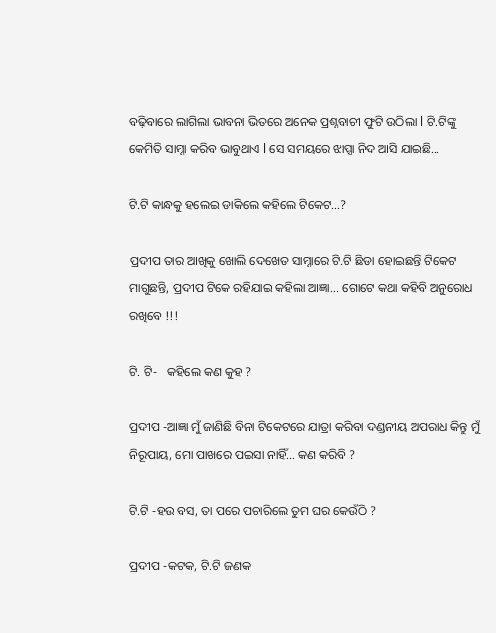ବଢ଼ିବାରେ ଲାଗିଲା ଭାବନା ଭିତରେ ଅନେକ ପ୍ରଶ୍ନବାଚୀ ଫୁଟି ଉଠିଲା l ଟି.ଟିଙ୍କୁ କେମିତି ସାମ୍ନା କରିବ ଭାବୁଥାଏ l ସେ ସମୟରେ ଝାପ୍ସା ନିଦ ଆସି ଯାଇଛି...

ଟି.ଟି କାନ୍ଧକୁ ହଲେଇ ଡାକିଲେ କହିଲେ ଟିକେଟ...?

ପ୍ରଦୀପ ତାର ଆଖିକୁ ଖୋଲି ଦେଖେତ ସାମ୍ନାରେ ଟି.ଟି ଛିଡା ହୋଇଛନ୍ତି ଟିକେଟ ମାଗୁଛନ୍ତି, ପ୍ରଦୀପ ଟିକେ ରହିଯାଇ କହିଲା ଆଜ୍ଞା... ଗୋଟେ କଥା କହିବି ଅନୁରୋଧ ରଖିବେ !!!

ଟି. ଟି-   କହିଲେ କଣ କୁହ ?

ପ୍ରଦୀପ -ଆଜ୍ଞା ମୁଁ ଜାଣିଛି ବିନା ଟିକେଟରେ ଯାତ୍ରା କରିବା ଦଣ୍ଡନୀୟ ଅପରାଧ କିନ୍ତୁ ମୁଁ ନିରୂପାୟ, ମୋ ପାଖରେ ପଇସା ନାହିଁ... କଣ କରିବି ?

ଟି.ଟି -ହଉ ବସ, ତା ପରେ ପଚାରିଲେ ତୁମ ଘର କେଉଁଠି ?

ପ୍ରଦୀପ -କଟକ, ଟି.ଟି ଜଣକ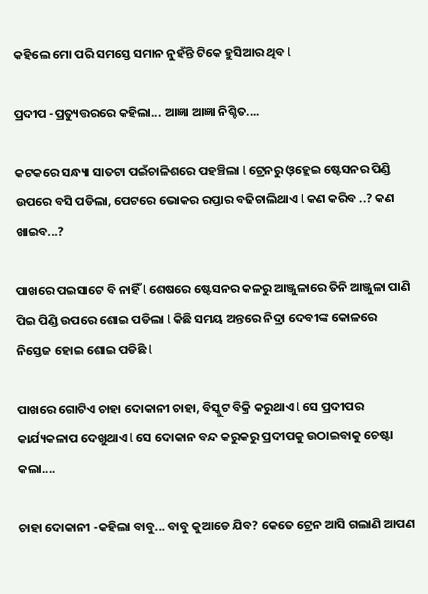କହିଲେ ମୋ ପରି ସମସ୍ତେ ସମାନ ନୁହଁନ୍ତି ଟିକେ ହୁସିଆର ଥିବ l

ପ୍ରଦୀପ -ପ୍ରତ୍ୟୁତ୍ତରରେ କହିଲା... ଆଜ୍ଞା ଆଜ୍ଞା ନିଶ୍ଚିତ....

କଟକରେ ସନ୍ଧ୍ୟା ସାତଟା ପଇଁଚାଳିଶରେ ପହଞ୍ଚିଲା l ଟ୍ରେନରୁ ଓ଼ହ୍ଲେଇ ଷ୍ଟେସନର ପିଣ୍ଡି ଉପରେ ବସି ପଡିଲା, ପେଟରେ ଭୋକର ରପ୍ତାର ବଢିଚାଲିଥାଏ l କଣ କରିବ ..? କଣ ଖାଇବ...?

ପାଖରେ ପଇସାଟେ ବି ନାହିଁ l ଶେଷରେ ଷ୍ଟେସନର କଳରୁ ଆଞ୍ଜୁଳାରେ ତିନି ଆଞ୍ଜୁଳା ପାଣି ପିଇ ପିଣ୍ଡି ଉପରେ ଶୋଇ ପଡିଲା l କିଛି ସମୟ ଅନ୍ତରେ ନିଦ୍ରା ଦେବୀଙ୍କ କୋଳରେ ନିସ୍ତେଜ ହୋଇ ଶୋଇ ପଡିଛି l

ପାଖରେ ଗୋଟିଏ ଚାହା ଦୋକାନୀ ଚାହା, ବିସ୍କୁଟ ବିକ୍ରି କରୁଥାଏ l ସେ ପ୍ରଦୀପର କାର୍ଯ୍ୟକଳାପ ଦେଖୁଥାଏ l ସେ ଦୋକାନ ବନ୍ଦ କରୁକରୁ ପ୍ରଦୀପକୁ ଉଠାଇବାକୁ ଚେଷ୍ଟା କଲା....

ଚାହା ଦୋକାନୀ -କହିଲା ବାବୁ... ବାବୁ କୁଆଡେ ଯିବ? କେତେ ଟ୍ରେନ ଆସି ଗଲାଣି ଆପଣ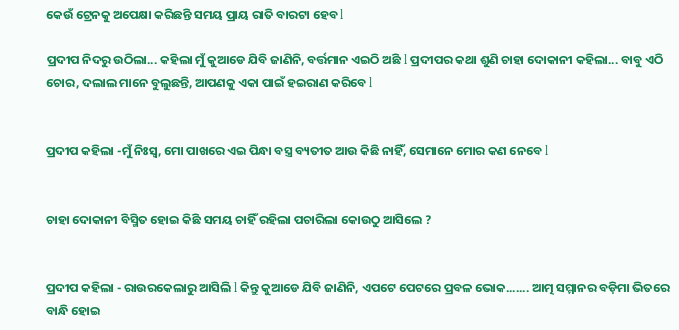କେଉଁ ଟ୍ରେନକୁ ଅପେକ୍ଷା କରିଛନ୍ତି ସମୟ ପ୍ରାୟ ରାତି ବାରଟା ହେବ l

ପ୍ରଦୀପ ନିଦରୁ ଉଠିଲା... କହିଲା ମୁଁ କୁଆଡେ ଯିବି ଜାଣିନି, ବର୍ତ୍ତମାନ ଏଇଠି ଅଛି l ପ୍ରଦୀପର କଥା ଶୁଣି ଚାହା ଦୋକାନୀ କହିଲା... ବାବୁ ଏଠି ଚୋର, ଦଲାଲ ମାନେ ବୁଲୁଛନ୍ତି, ଆପଣକୁ ଏକା ପାଇଁ ହଇରାଣ କରିବେ l


ପ୍ରଦୀପ କହିଲା -ମୁଁ ନିଃସ୍ୱ, ମୋ ପାଖରେ ଏଇ ପିନ୍ଧା ବସ୍ତ୍ର ବ୍ୟତୀତ ଆଉ କିଛି ନାହିଁ, ସେମାନେ ମୋର କଣ ନେବେ l


ଚାହା ଦୋକାନୀ ବିସ୍ମିତ ହୋଇ କିଛି ସମୟ ଚାହିଁ ରହିଲା ପଚାରିଲା କୋଉଠୁ ଆସିଲେ ?


ପ୍ରଦୀପ କହିଲା - ରାଉରକେଲାରୁ ଆସିଲି l କିନ୍ତୁ କୁଆଡେ ଯିବି ଜାଣିନି, ଏପଟେ ପେଟରେ ପ୍ରବଳ ଭୋକ....... ଆତ୍ମ ସମ୍ମାନର ବଡ଼ିମା ଭିତରେ ବାନ୍ଧି ହୋଇ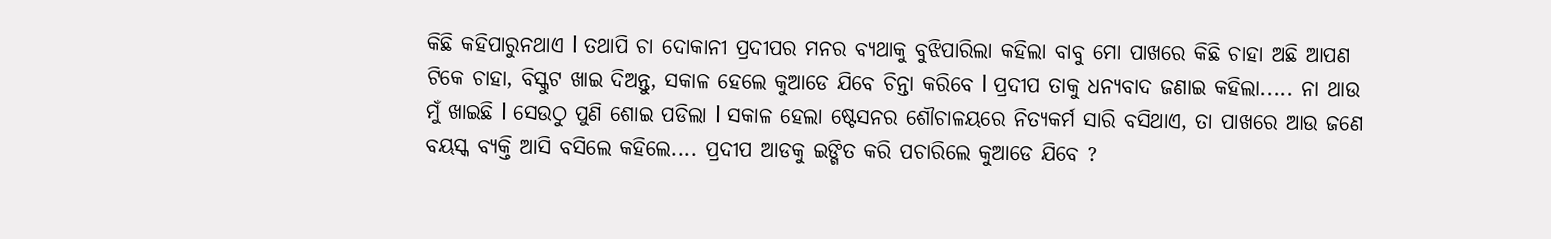କିଛି କହିପାରୁନଥାଏ l ତଥାପି ଚା ଦୋକାନୀ ପ୍ରଦୀପର ମନର ବ୍ୟଥାକୁ ବୁଝିପାରିଲା କହିଲା ବାବୁ ମୋ ପାଖରେ କିଛି ଚାହା ଅଛି ଆପଣ ଟିକେ ଚାହା, ବିସ୍କୁଟ ଖାଇ ଦିଅନ୍ତୁ, ସକାଳ ହେଲେ କୁଆଡେ ଯିବେ ଚିନ୍ତା କରିବେ l ପ୍ରଦୀପ ତାକୁ ଧନ୍ୟବାଦ ଜଣାଇ କହିଲା..... ନା ଥାଉ ମୁଁ ଖାଇଛି l ସେଉଠୁ ପୁଣି ଶୋଇ ପଡିଲା l ସକାଳ ହେଲା ଷ୍ଟେସନର ଶୌଚାଳୟରେ ନିତ୍ୟକର୍ମ ସାରି ବସିଥାଏ, ତା ପାଖରେ ଆଉ ଜଣେ ବୟସ୍କ ବ୍ୟକ୍ତି ଆସି ବସିଲେ କହିଲେ.... ପ୍ରଦୀପ ଆଡକୁ ଇଙ୍ଗିତ କରି ପଚାରିଲେ କୁଆଡେ ଯିବେ ?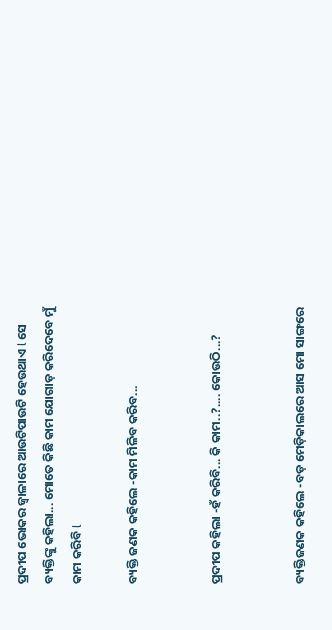ପ୍ରଦୀପ ଭୋକର ଜ୍ୱାଳାରେ ଆଉଟିପାଉଟି ହେଉଥାଏ l ସେ ବ୍ୟକ୍ତିଙ୍କୁ କହିଲା... ମୋତେ କିଛି କାମ ଯୋଗାଡ଼ କରିଦେବେ ମୁଁ କାମ କରିବି l

ବ୍ୟକ୍ତି ଜଣକ କହିଲେ -କାମ ମିଳିବ କରିବ...


ପ୍ରଦୀପ କହିଲା -ହଁ କରିବି... କି କାମ..?.... କୋଉଠି...?


ବ୍ୟକ୍ତିଜଣକ କହିଲେ -ବଡ଼ ମେଡ଼ିକାଲରେ ଆସ ମୋ ସାଙ୍ଗରେ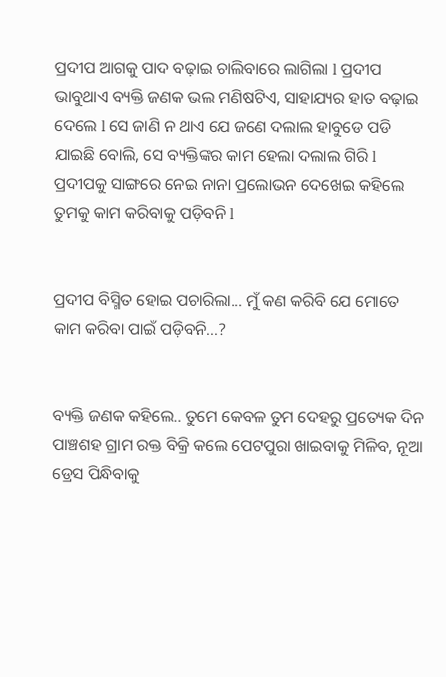ପ୍ରଦୀପ ଆଗକୁ ପାଦ ବଢ଼ାଇ ଚାଲିବାରେ ଲାଗିଲା l ପ୍ରଦୀପ ଭାବୁଥାଏ ବ୍ୟକ୍ତି ଜଣକ ଭଲ ମଣିଷଟିଏ, ସାହାଯ୍ୟର ହାତ ବଢ଼ାଇ ଦେଲେ l ସେ ଜାଣି ନ ଥାଏ ଯେ ଜଣେ ଦଲାଲ ହାବୁଡେ ପଡି ଯାଇଛି ବୋଲି, ସେ ବ୍ୟକ୍ତିଙ୍କର କାମ ହେଲା ଦଲାଲ ଗିରି l ପ୍ରଦୀପକୁ ସାଙ୍ଗରେ ନେଇ ନାନା ପ୍ରଲୋଭନ ଦେଖେଇ କହିଲେ ତୁମକୁ କାମ କରିବାକୁ ପଡ଼ିବନି l


ପ୍ରଦୀପ ବିସ୍ମିତ ହୋଇ ପଚାରିଲା... ମୁଁ କଣ କରିବି ଯେ ମୋତେ କାମ କରିବା ପାଇଁ ପଡ଼ିବନି...?


ବ୍ୟକ୍ତି ଜଣକ କହିଲେ.. ତୁମେ କେବଳ ତୁମ ଦେହରୁ ପ୍ରତ୍ୟେକ ଦିନ ପାଞ୍ଚଶହ ଗ୍ରାମ ରକ୍ତ ବିକ୍ରି କଲେ ପେଟପୁରା ଖାଇବାକୁ ମିଳିବ, ନୂଆ ଡ୍ରେସ ପିନ୍ଧିବାକୁ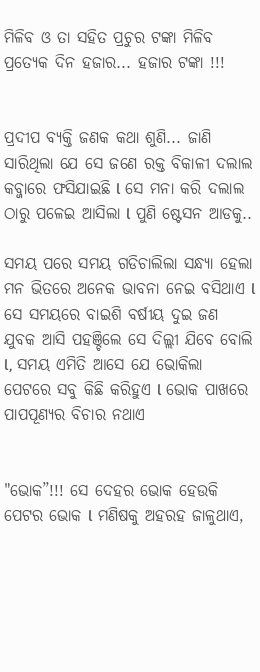ମିଳିବ ଓ ତା ସହିତ ପ୍ରଚୁର ଟଙ୍କା ମିଳିବ ପ୍ରତ୍ୟେକ ଦିନ ହଜାର... ହଜାର ଟଙ୍କା !!!


ପ୍ରଦୀପ ବ୍ୟକ୍ତି ଜଣକ କଥା ଶୁଣି... ଜାଣି ସାରିଥିଲା ଯେ ସେ ଜଣେ ରକ୍ତ ବିକାଳୀ ଦଲାଲ କବ୍ଜାରେ ଫସିଯାଇଛି l ସେ ମନା କରି ଦଲାଲ ଠାରୁ ପଳେଇ ଆସିଲା l ପୁଣି ଷ୍ଟେସନ ଆଡକୁ..

ସମୟ ପରେ ସମୟ ଗଡିଚାଲିଲା ସନ୍ଧ୍ୟା ହେଲା ମନ ଭିତରେ ଅନେକ ଭାବନା ନେଇ ବସିଥାଏ l ସେ ସମୟରେ ବାଇଶି ବର୍ଷୀୟ ଦୁଇ ଜଣ ଯୁବକ ଆସି ପହଞ୍ଚିଲେ ସେ ଦିଲ୍ଲୀ ଯିବେ ବୋଲି l, ସମୟ ଏମିତି ଆସେ ଯେ ଭୋକିଲା ପେଟରେ ସବୁ କିଛି କରିହୁଏ l ଭୋକ ପାଖରେ ପାପପୂଣ୍ୟର ବିଚାର ନଥାଏ


"ଭୋକ”!!! ସେ ଦେହର ଭୋକ ହେଉକି ପେଟର ଭୋକ l ମଣିଷକୁ ଅହରହ ଜାଳୁଥାଏ,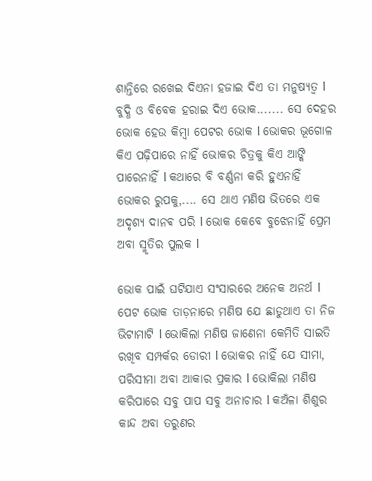ଶାନ୍ତିରେ ରଖେଇ ଦିଏନା ହଜାଇ ଦିଏ ତା ମନୁଷ୍ୟତ୍ୱ l ବୁଦ୍ଧି ଓ ବିବେକ ହରାଇ ଦିଏ ଭୋକ....... ସେ ଦେହର ଭୋକ ହେଉ କିମ୍ବା ପେଟର ଭୋକ l ଭୋକର ଭୂଗୋଳ କିଏ ପଢ଼ିପାରେ ନାହିଁ ଭୋକର ଚିତ୍ରକୁ କିଏ ଆଙ୍କି ପାରେନାହିଁ l କଥାରେ ବି ବର୍ଣ୍ଣନା କରି ହୁଏନାହିଁ ଭୋକର ରୁପକୁ,.... ସେ ଥାଏ ମଣିଷ ଭିତରେ ଏକ ଅଦୃଶ୍ୟ ଦାନଵ ପରି l ଭୋକ କେବେ ବୁଝେନାହିଁ ପ୍ରେମ ଅବା ସ୍ମୃତିର ପୁଲକ l

ଭୋକ ପାଇଁ ଘଟିଯାଏ ସଂସାରରେ ଅନେକ ଅନର୍ଥ l ପେଟ ଭୋକ ତାଡ଼ନାରେ ମଣିଷ ଯେ ଛାଡୁଥାଏ ତା ନିଜ ଭିଟାମାଟି l ଭୋକିଲା ମଣିଷ ଜାଣେନା କେମିତି ସାଇତି ରଖିବ ସମ୍ପର୍କର ଡୋରୀ l ଭୋକର ନାହିଁ ଯେ ସୀମା, ପରିସୀମା ଅବା ଆକାର ପ୍ରକାର l ଭୋକିଲା ମଣିଷ କରିପାରେ ସବୁ ପାପ ସବୁ ଅନାଚାର l କଅଁଳା ଶିଶୁର କାନ୍ଦ ଅବା ତରୁଣର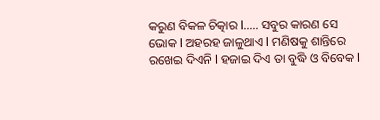କରୁଣ ବିକଳ ଚିତ୍କାର l..... ସବୁର କାରଣ ସେ ଭୋକ l ଅହରହ ଜାଳୁଥାଏ l ମଣିଷକୁ ଶାନ୍ତିରେ ରଖେଇ ଦିଏନି l ହଜାଇ ଦିଏ ତା ବୁଦ୍ଧି ଓ ବିବେକ l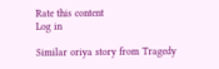Rate this content
Log in

Similar oriya story from Tragedy